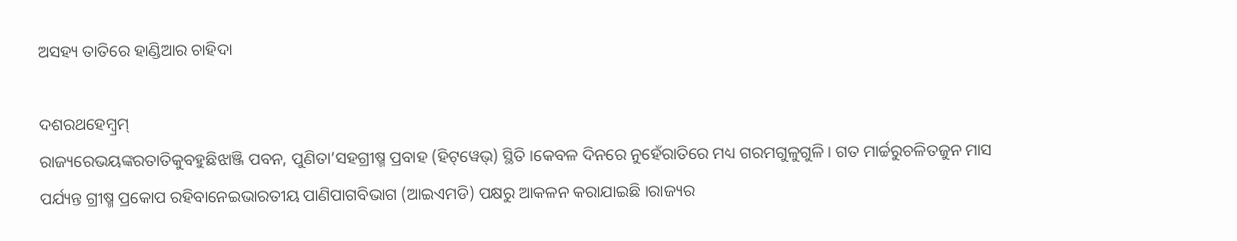ଅସହ୍ୟ ତାତିରେ ହାଣ୍ଡିଆର ଚାହିଦା

ଦଶରଥହେମ୍ବ୍ରମ୍‌
ରାଜ୍ୟରେଭୟଙ୍କରତାତିକୁବହୁଛିଝାଞ୍ଜି ପବନ, ପୁଣିତା’ସହଗ୍ରୀଷ୍ମ ପ୍ରବାହ (ହିଟ୍‌ୱେଭ୍‌) ସ୍ଥିତି ।କେବଳ ଦିନରେ ନୁହେଁରାତିରେ ମଧ୍ୟ ଗରମଗୁଳୁଗୁଳି । ଗତ ମାର୍ଚ୍ଚରୁଚଳିତଜୁନ ମାସ ପର୍ଯ୍ୟନ୍ତ ଗ୍ରୀଷ୍ମ ପ୍ରକୋପ ରହିବାନେଇଭାରତୀୟ ପାଣିପାଗବିଭାଗ (ଆଇଏମଡି) ପକ୍ଷରୁ ଆକଳନ କରାଯାଇଛି ।ରାଜ୍ୟର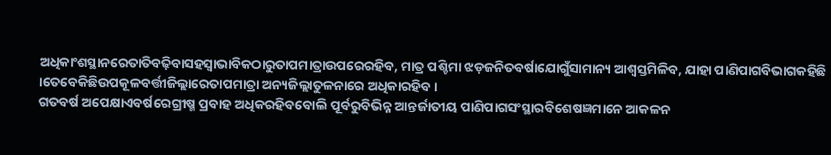ଅଧିକାଂଶସ୍ଥାନରେତାତିବଢ଼ିବାସହସ୍ୱାଭାବିକଠାରୁତାପମାତ୍ରାଉପରେରହିବ, ମାତ୍ର ପଶ୍ଚିମା ଝଡ଼ଜନିତବର୍ଷାଯୋଗୁଁସାମାନ୍ୟ ଆଶ୍ୱସ୍ତମିଳିବ, ଯାହା ପାଣିପାଗବିଭାଗକହିଛି ।ତେବେକିଛିଉପକୂଳବର୍ତ୍ତୀଜିଲ୍ଲାରେତାପମାତ୍ରା ଅନ୍ୟଜିଲ୍ଲାତୁଳନାରେ ଅଧିକାରହିବ ।
ଗତବର୍ଷ ଅପେକ୍ଷାଏବର୍ଷରେଗ୍ରୀଷ୍ମ ପ୍ରବାହ ଅଧିକରହିବବୋଲି ପୂର୍ବରୁବିଭିନ୍ନ ଆନ୍ତର୍ଜାତୀୟ ପାଣିପାଗସଂସ୍ଥାରବିଶେଷଜ୍ଞମାନେ ଆକଳନ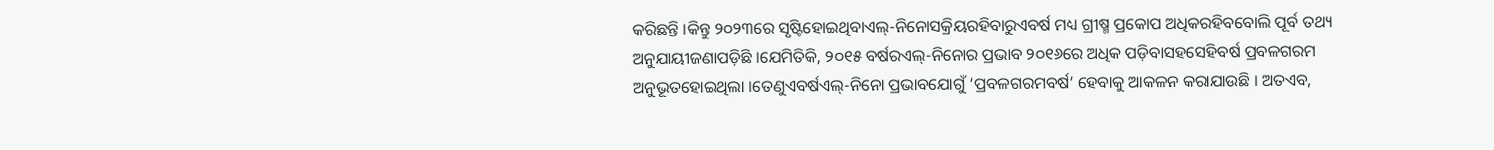କରିଛନ୍ତି ।କିନ୍ତୁ ୨୦୨୩ରେ ସୃଷ୍ଟିହୋଇଥିବାଏଲ୍‌-ନିନୋସକ୍ରିୟରହିବାରୁଏବର୍ଷ ମଧ୍ୟ ଗ୍ରୀଷ୍ମ ପ୍ରକୋପ ଅଧିକରହିବବୋଲି ପୂର୍ବ ତଥ୍ୟ ଅନୁଯାୟୀଜଣାପଡ଼ିଛି ।ଯେମିତିକି, ୨୦୧୫ ବର୍ଷରଏଲ୍‌-ନିନୋର ପ୍ରଭାବ ୨୦୧୬ରେ ଅଧିକ ପଡ଼ିବାସହସେହିବର୍ଷ ପ୍ରବଳଗରମ ଅନୁଭୂତହୋଇଥିଲା ।ତେଣୁଏବର୍ଷଏଲ୍‌-ନିନୋ ପ୍ରଭାବଯୋଗୁଁ ‘ପ୍ରବଳଗରମବର୍ଷ’ ହେବାକୁ ଆକଳନ କରାଯାଉଛି । ଅତଏବ,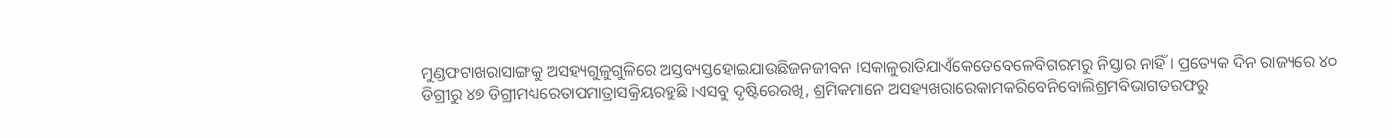ମୁଣ୍ଡଫଟାଖରାସାଙ୍ଗକୁ ଅସହ୍ୟଗୁଳୁଗୁଳିରେ ଅସ୍ତବ୍ୟସ୍ତହୋଇଯାଉଛିଜନଜୀବନ ।ସକାଳୁରାତିଯାଏଁକେତେବେଳେବିଗରମରୁ ନିସ୍ତାର ନାହିଁ । ପ୍ରତ୍ୟେକ ଦିନ ରାଜ୍ୟରେ ୪୦ ଡିଗ୍ରୀରୁ ୪୭ ଡିଗ୍ରୀମଧ୍ୟରେତାପମାତ୍ରାସକ୍ରିୟରହୁଛି ।ଏସବୁ ଦୃଷ୍ଟିରେରଖି, ଶ୍ରମିକମାନେ ଅସହ୍ୟଖରାରେକାମକରିବେନିବୋଲିଶ୍ରମବିଭାଗତରଫରୁ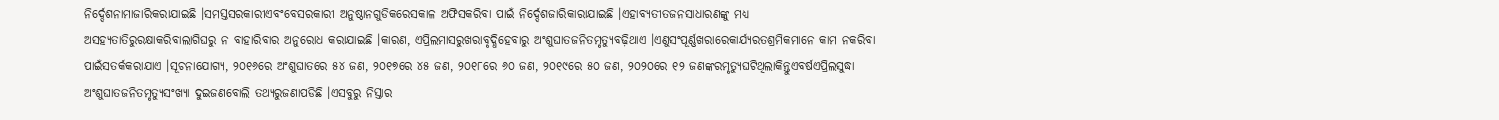ନିର୍ଦ୍ଦେଶନାମାଜାରିକରାଯାଇଛି ।ସମସ୍ତସରକାରୀଏବଂବେସରକାରୀ ଅନୁଷ୍ଠାନଗୁଡିକରେସକାଳ ଅଫିସକରିବା ପାଇଁ ନିର୍ଦ୍ଦେଶଜାରିକାରାଯାଇଛି ।ଏହାବ୍ୟତୀତଜନସାଧାରଣଙ୍କୁ ମଧ୍ୟ ଅସହ୍ୟତାତିରୁରକ୍ଷାକରିବାଲାଗିଘରୁ ନ ବାହାରିବାର ଅନୁରୋଧ କରାଯାଇଛି ।କାରଣ, ଏପ୍ରିଲମାସରୁଖରାବୃଦ୍ଧିହେବାରୁ ଅଂଶୁଘାତଜନିତମୃତ୍ୟୁବଢ଼ିଥାଏ ।ଏଣୁସଂପୂର୍ଣ୍ଣଖରାରେକାର୍ଯ୍ୟରତଶ୍ରମିକମାନେ କାମ ନକରିବା ପାଇଁସତର୍କକରାଯାଏ ।ସୂଚନାଯୋଗ୍ୟ, ୨୦୧୬ରେ ଅଂଶୁଘାତରେ ୫୪ ଜଣ, ୨୦୧୭ରେ ୪୫ ଜଣ, ୨୦୧୮ରେ ୬୦ ଜଣ, ୨୦୧୯ରେ ୫୦ ଜଣ, ୨୦୨୦ରେ ୧୨ ଜଣଙ୍କରମୃତ୍ୟୁଘଟିଥିଲାକିନ୍ତୁଏବର୍ଷଏପ୍ରିଲସୁଦ୍ଧା ଅଂଶୁଘାତଜନିତମୃତ୍ୟୁସଂଖ୍ୟା ଦୁଇଜଣବୋଲି ତଥ୍ୟରୁଜଣାପଡିଛି ।ଏସବୁରୁ ନିସ୍ତାର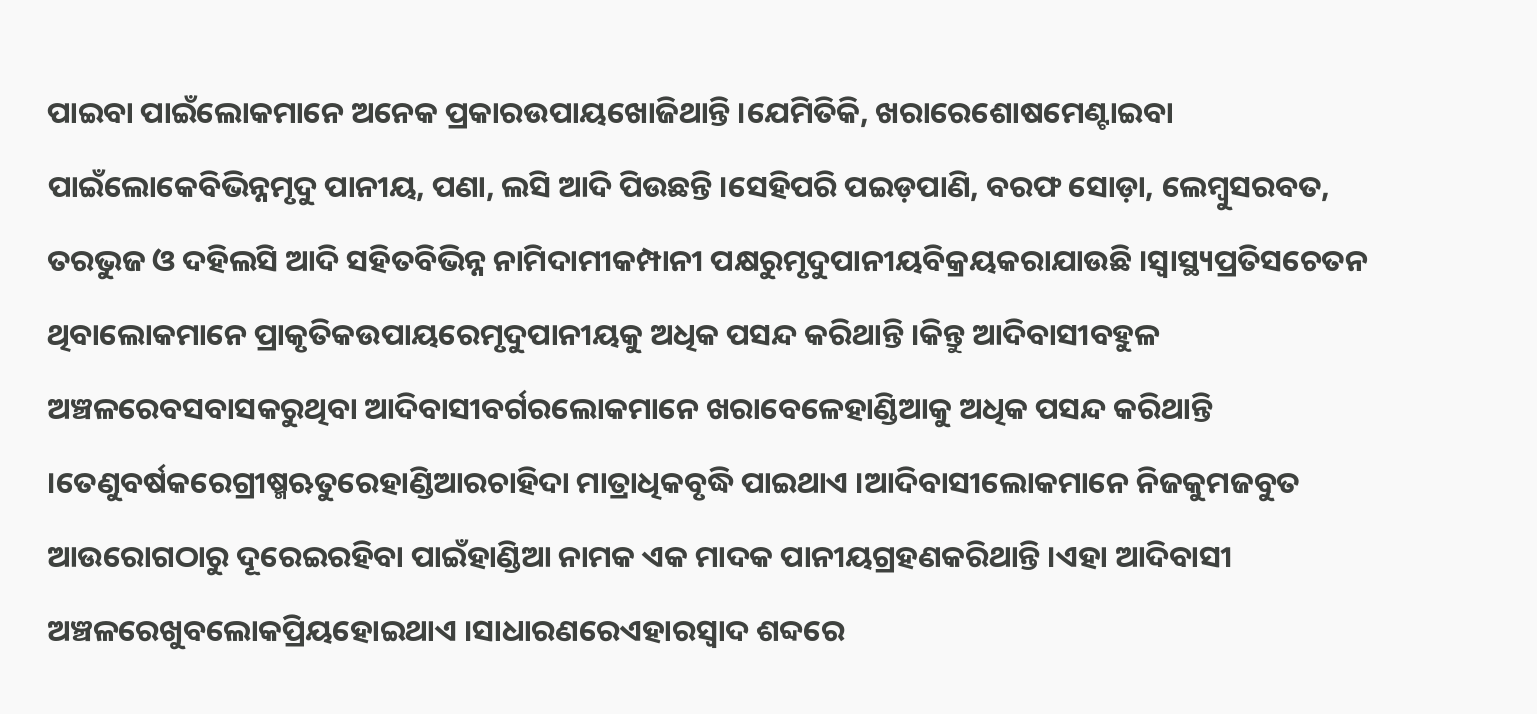ପାଇବା ପାଇଁଲୋକମାନେ ଅନେକ ପ୍ରକାରଉପାୟଖୋଜିଥାନ୍ତି ।ଯେମିତିକି, ଖରାରେଶୋଷମେଣ୍ଟାଇବା ପାଇଁଲୋକେବିଭିନ୍ନମୃଦୁ ପାନୀୟ, ପଣା, ଲସି ଆଦି ପିଉଛନ୍ତି ।ସେହିପରି ପଇଡ଼ପାଣି, ବରଫ ସୋଡ଼ା, ଲେମ୍ବୁସରବତ, ତରଭୁଜ ଓ ଦହିଲସି ଆଦି ସହିତବିଭିନ୍ନ ନାମିଦାମୀକମ୍ପାନୀ ପକ୍ଷରୁମୃଦୁପାନୀୟବିକ୍ରୟକରାଯାଉଛି ।ସ୍ୱାସ୍ଥ୍ୟପ୍ରତିସଚେତନ ଥିବାଲୋକମାନେ ପ୍ରାକୃତିକଉପାୟରେମୃଦୁପାନୀୟକୁ ଅଧିକ ପସନ୍ଦ କରିଥାନ୍ତି ।କିନ୍ତୁ ଆଦିବାସୀବହୁଳ ଅଞ୍ଚଳରେବସବାସକରୁଥିବା ଆଦିବାସୀବର୍ଗରଲୋକମାନେ ଖରାବେଳେହାଣ୍ଡିଆକୁ ଅଧିକ ପସନ୍ଦ କରିଥାନ୍ତି ।ତେଣୁବର୍ଷକରେଗ୍ରୀଷ୍ମଋତୁରେହାଣ୍ଡିଆରଚାହିଦା ମାତ୍ରାଧିକବୃଦ୍ଧି ପାଇଥାଏ ।ଆଦିବାସୀଲୋକମାନେ ନିଜକୁମଜବୁତ ଆଉରୋଗଠାରୁ ଦୂରେଇରହିବା ପାଇଁହାଣ୍ଡିଆ ନାମକ ଏକ ମାଦକ ପାନୀୟଗ୍ରହଣକରିଥାନ୍ତି ।ଏହା ଆଦିବାସୀ ଅଞ୍ଚଳରେଖୁବଲୋକପ୍ରିୟହୋଇଥାଏ ।ସାଧାରଣରେଏହାରସ୍ୱାଦ ଶବ୍ଦରେ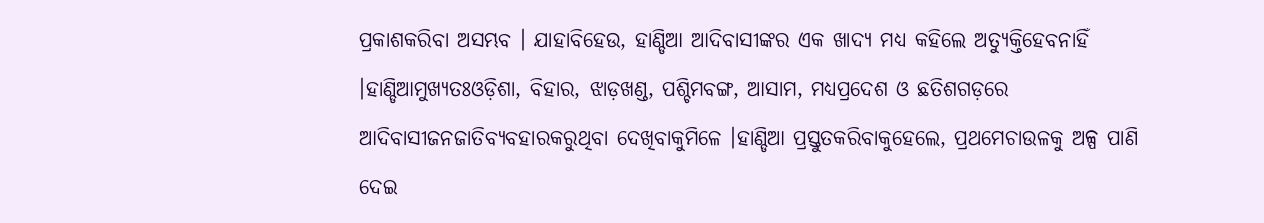ପ୍ରକାଶକରିବା ଅସମ୍ଭବ । ଯାହାବିହେଉ, ହାଣ୍ଡିଆ ଆଦିବାସୀଙ୍କର ଏକ ଖାଦ୍ୟ ମଧ୍ୟ କହିଲେ ଅତ୍ୟୁକ୍ତିହେବନାହିଁ ।ହାଣ୍ଡିଆମୁଖ୍ୟତଃଓଡ଼ିଶା, ବିହାର, ଝାଡ଼ଖଣ୍ଡ, ପଶ୍ଚିମବଙ୍ଗ, ଆସାମ, ମଧ୍ୟପ୍ରଦେଶ ଓ ଛତିଶଗଡ଼ରେ ଆଦିବାସୀଜନଜାତିବ୍ୟବହାରକରୁଥିବା ଦେଖିବାକୁମିଳେ ।ହାଣ୍ଡିଆ ପ୍ରସ୍ତୁତକରିବାକୁହେଲେ, ପ୍ରଥମେଚାଉଳକୁ ଅଳ୍ପ ପାଣି ଦେଇ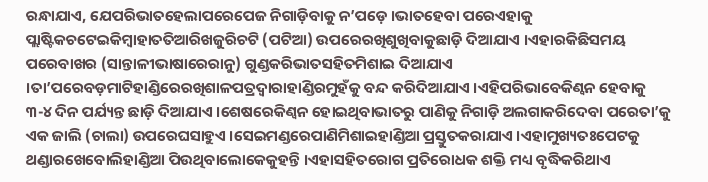ରନ୍ଧାଯାଏ, ଯେପରିଭାତହେଲାପରେପେଜ ନିଗାଡ଼ିବାକୁ ନ’ପଡ଼େ ।ଭାତହେବା ପରେଏହାକୁ ପ୍ଲାଷ୍ଟିକଚଟେଇକିମ୍ବାହାତତିଆରିଖଜୁରିଚଟି (ପଟିଆ) ଉପରେରଖିଶୁଖିବାକୁଛାଡ଼ି ଦିଆଯାଏ ।ଏହାରକିଛିସମୟ ପରେବାଖର (ସାନ୍ତାଳୀଭାଷାରେରାନୁ) ଗୁଣ୍ଡକରିଭାତସହିତମିଶାଇ ଦିଆଯାଏ ।ତା’ପରେବଡ଼ମାଟିହାଣ୍ଡିରେରଖିଶାଳପତ୍ରଦ୍ୱାରାହାଣ୍ଡିରମୁହଁକୁ ବନ୍ଦ କରିଦିଆଯାଏ ।ଏହିପରିଭାବେକିଣ୍ୱନ ହେବାକୁ ୩-୪ ଦିନ ପର୍ଯ୍ୟନ୍ତ ଛାଡ଼ି ଦିଆଯାଏ ।ଶେଷରେକିଣ୍ୱନ ହୋଇଥିବାଭାତରୁ ପାଣିକୁ ନିଗାଡ଼ି ଅଲଗାକରିଦେବା ପରେତା’କୁ ଏକ ଜାଲି (ଚାଲା) ଉପରେଘସାହୁଏ ।ସେଇମଣ୍ଡରେପାଣିମିଶାଇହାଣ୍ଡିଆ ପ୍ରସ୍ତୁତକରାଯାଏ ।ଏହାମୁଖ୍ୟତଃପେଟକୁ ଥଣ୍ଡାରଖେବୋଲିହାଣ୍ଡିଆ ପିଉଥିବାଲୋକେକୁହନ୍ତି ।ଏହାସହିତରୋଗ ପ୍ରତିରୋଧକ ଶକ୍ତି ମଧ୍ୟ ବୃଦ୍ଧିକରିଥାଏ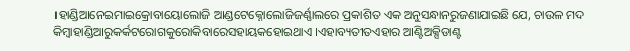।ହାଣ୍ଡିଆନେଇମାଇକ୍ରୋବାୟୋଲୋଜି ଆଣ୍ଡଟେକ୍ନୋଲୋଜିଜର୍ଣ୍ଣାଲରେ ପ୍ରକାଶିତ ଏକ ଅନୁସନ୍ଧାନରୁଜଣାଯାଇଛି ଯେ, ଚାଉଳ ମଦ କିମ୍ବାହାଣ୍ଡିଆରୁକର୍କଟରୋଗକୁରୋକିବାରେସହାୟକହୋଇଥାଏ ।ଏହାବ୍ୟତୀତଏହାର ଆଣ୍ଟିଅକ୍ସିଡାଣ୍ଟ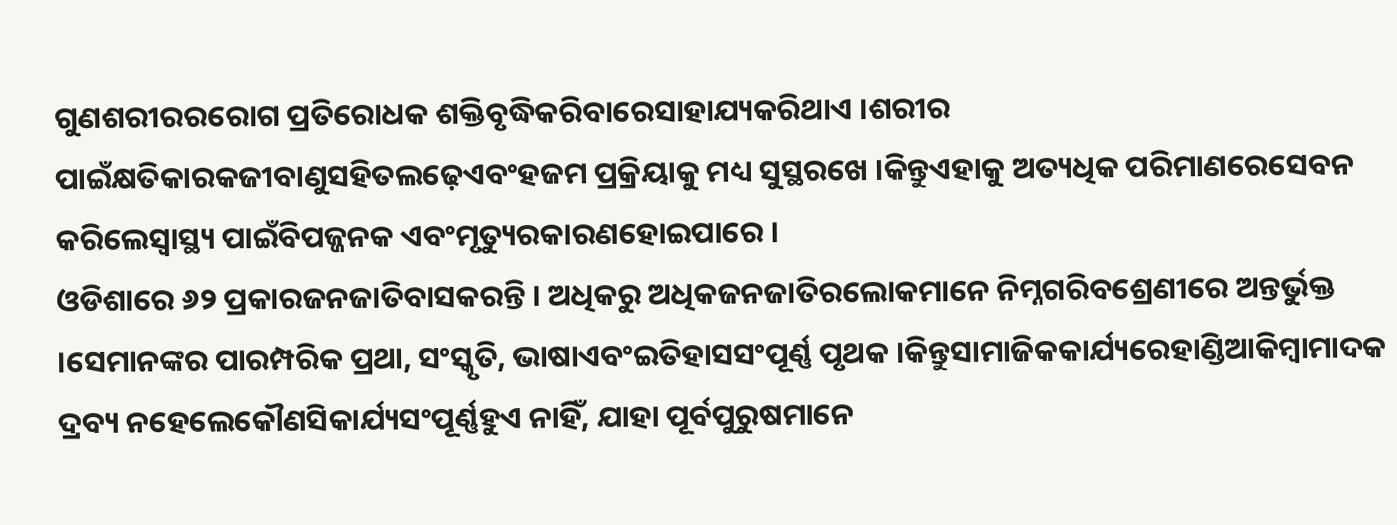ଗୁଣଶରୀରରରୋଗ ପ୍ରତିରୋଧକ ଶକ୍ତିବୃଦ୍ଧିକରିବାରେସାହାଯ୍ୟକରିଥାଏ ।ଶରୀର ପାଇଁକ୍ଷତିକାରକଜୀବାଣୁସହିତଲଢ଼େଏବଂହଜମ ପ୍ରକ୍ରିୟାକୁ ମଧ୍ୟ ସୁସ୍ଥରଖେ ।କିନ୍ତୁଏହାକୁ ଅତ୍ୟଧିକ ପରିମାଣରେସେବନ କରିଲେସ୍ୱାସ୍ଥ୍ୟ ପାଇଁବିପଜ୍ଜନକ ଏବଂମୃତ୍ୟୁରକାରଣହୋଇପାରେ ।
ଓଡିଶାରେ ୬୨ ପ୍ରକାରଜନଜାତିବାସକରନ୍ତି । ଅଧିକରୁ ଅଧିକଜନଜାତିରଲୋକମାନେ ନିମ୍ନଗରିବଶ୍ରେଣୀରେ ଅନ୍ତର୍ଭୁକ୍ତ ।ସେମାନଙ୍କର ପାରମ୍ପରିକ ପ୍ରଥା, ସଂସ୍କୃତି, ଭାଷାଏବଂଇତିହାସସଂପୂର୍ଣ୍ଣ ପୃଥକ ।କିନ୍ତୁସାମାଜିକକାର୍ଯ୍ୟରେହାଣ୍ଡିଆକିମ୍ବାମାଦକ ଦ୍ରବ୍ୟ ନହେଲେକୌଣସିକାର୍ଯ୍ୟସଂପୂର୍ଣ୍ଣହୁଏ ନାହିଁ, ଯାହା ପୂର୍ବପୁରୁଷମାନେ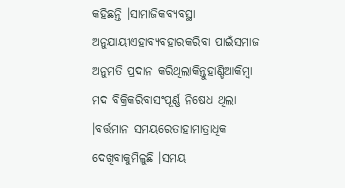କହିଛନ୍ତି ।ସାମାଜିକବ୍ୟବସ୍ଥା ଅନୁଯାୟୀଏହାବ୍ୟବହାରକରିବା ପାଇଁସମାଜ ଅନୁମତି ପ୍ରଦାନ କରିଥିଲାକିନ୍ତୁହାଣ୍ଡିଆକିମ୍ବା ମଦ ବିକ୍ରିକରିବାସଂପୂର୍ଣ୍ଣ ନିଷେଧ ଥିଲା ।ବର୍ତ୍ତମାନ ସମୟରେତାହାମାତ୍ରାଧିକ ଦେଖିବାକୁମିଳୁଛି ।ସମୟ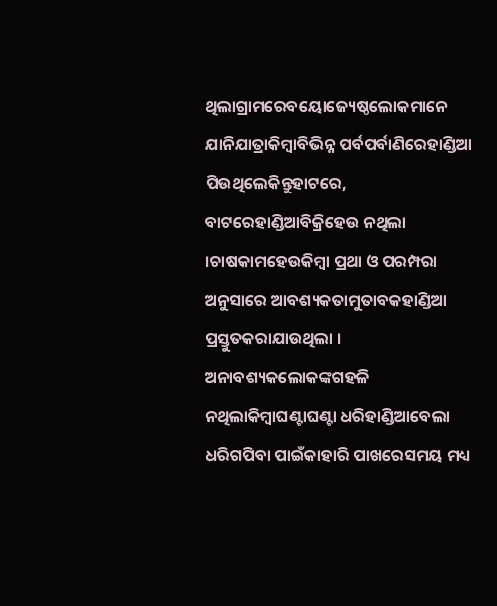ଥିଲାଗ୍ରାମରେବୟୋଜ୍ୟେଷ୍ଠଲୋକମାନେ ଯାନିଯାତ୍ରାକିମ୍ବାବିଭିନ୍ନ ପର୍ବପର୍ବାଣିରେହାଣ୍ଡିଆ ପିଉଥିଲେକିନ୍ତୁହାଟରେ, ବାଟରେହାଣ୍ଡିଆବିକ୍ରିହେଉ ନଥିଲା ।ଚାଷକାମହେଉକିମ୍ବା ପ୍ରଥା ଓ ପରମ୍ପରା ଅନୁସାରେ ଆବଶ୍ୟକତାମୁତାବକହାଣ୍ଡିଆ ପ୍ରସ୍ତୁତକରାଯାଉଥିଲା । ଅନାବଶ୍ୟକଲୋକଙ୍କଗହଳି ନଥିଲାକିମ୍ବାଘଣ୍ଟାଘଣ୍ଟା ଧରିହାଣ୍ଡିଆବେଲା ଧରିଗପିବା ପାଇଁକାହାରି ପାଖରେସମୟ ମଧ୍ୟ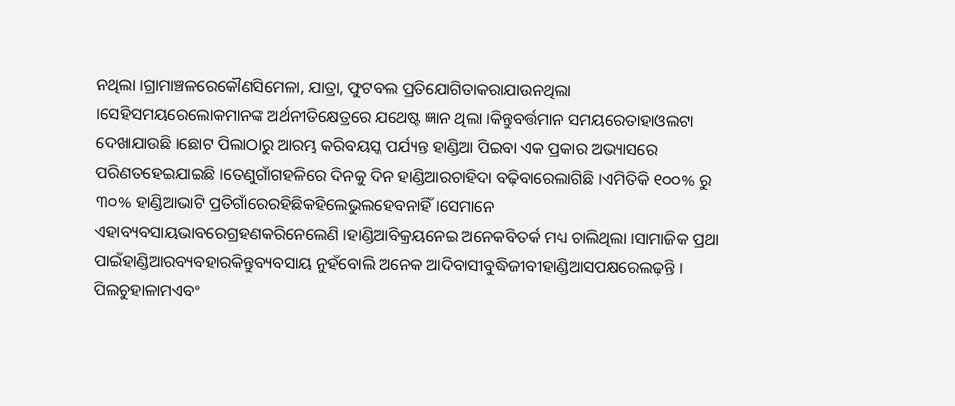ନଥିଲା ।ଗ୍ରାମାଞ୍ଚଳରେକୌଣସିମେଳା, ଯାତ୍ରା, ଫୁଟବଲ ପ୍ରତିଯୋଗିତାକରାଯାଉନଥିଲା ।ସେହିସମୟରେଲୋକମାନଙ୍କ ଅର୍ଥନୀତିକ୍ଷେତ୍ରରେ ଯଥେଷ୍ଟ ଜ୍ଞାନ ଥିଲା ।କିନ୍ତୁବର୍ତ୍ତମାନ ସମୟରେତାହାଓଲଟା ଦେଖାଯାଉଛି ।ଛୋଟ ପିଲାଠାରୁ ଆରମ୍ଭ କରିବୟସ୍କ ପର୍ଯ୍ୟନ୍ତ ହାଣ୍ଡିଆ ପିଇବା ଏକ ପ୍ରକାର ଅଭ୍ୟାସରେ ପରିଣତହେଇଯାଇଛି ।ତେଣୁଗାଁଗହଳିରେ ଦିନକୁ ଦିନ ହାଣ୍ଡିଆରଚାହିଦା ବଢ଼ିବାରେଲାଗିଛି ।ଏମିତିକି ୧୦୦% ରୁ ୩୦% ହାଣ୍ଡିଆଭାଟି ପ୍ରତିଗାଁରେରହିଛିକହିଲେଭୁଲହେବନାହିଁ ।ସେମାନେ ଏହାବ୍ୟବସାୟଭାବରେଗ୍ରହଣକରିନେଲେଣି ।ହାଣ୍ଡିଆବିକ୍ରୟନେଇ ଅନେକବିତର୍କ ମଧ୍ୟ ଚାଲିଥିଲା ।ସାମାଜିକ ପ୍ରଥା ପାଇଁହାଣ୍ଡିଆରବ୍ୟବହାରକିନ୍ତୁବ୍ୟବସାୟ ନୁହଁବୋଲି ଅନେକ ଆଦିବାସୀବୁଦ୍ଧିଜୀବୀହାଣ୍ଡିଆସପକ୍ଷରେଲଢ଼ନ୍ତି । ପିଲଚୁହାଳାମଏବଂ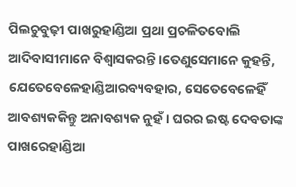ପିଲଚୁବୁଢ଼ୀ ପାଖରୁହାଣ୍ଡିଆ ପ୍ରଥା ପ୍ରଚଳିତବୋଲି ଆଦିବାସୀମାନେ ବିଶ୍ୱାସକରନ୍ତି ।ତେଣୁସେମାନେ କୁହନ୍ତି, ଯେତେବେଳେହାଣ୍ଡିଆରବ୍ୟବହାର, ସେତେବେଳେହିଁ ଆବଶ୍ୟକକିନ୍ତୁ ଅନାବଶ୍ୟକ ନୁହଁ । ଘରର ଇଷ୍ଟ ଦେବତାଙ୍କ ପାଖରେହାଣ୍ଡିଆ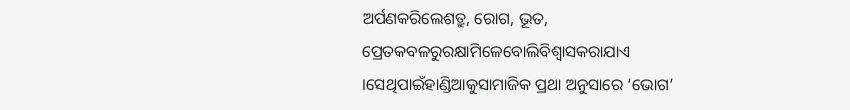ଅର୍ପଣକରିଲେଶତ୍ରୁ, ରୋଗ, ଭୂତ, ପ୍ରେତକବଳରୁରକ୍ଷାମିଳେବୋଲିବିଶ୍ୱାସକରାଯାଏ ।ସେଥିପାଇଁହାଣ୍ଡିଆକୁସାମାଜିକ ପ୍ରଥା ଅନୁସାରେ ‘ଭୋଗ’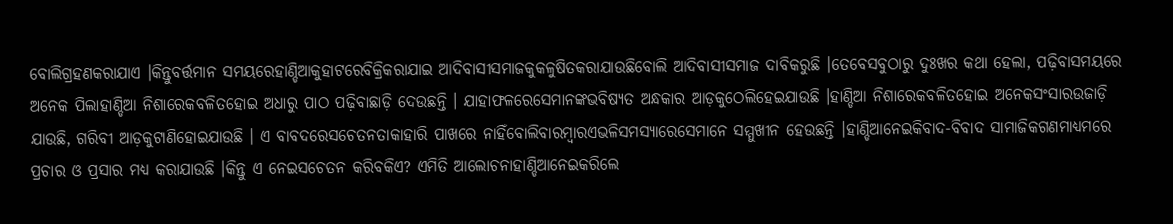ବୋଲିଗ୍ରହଣକରାଯାଏ ।କିନ୍ତୁବର୍ତ୍ତମାନ ସମୟରେହାଣ୍ଡିଆକୁହାଟରେବିକ୍ରିକରାଯାଇ ଆଦିବାସୀସମାଜକୁକଳୁଷିତକରାଯାଉଛିବୋଲି ଆଦିବାସୀସମାଜ ଦାବିକରୁଛି ।ତେବେସବୁଠାରୁ ଦୁଃଖର କଥା ହେଲା, ପଢ଼ିବାସମୟରେ ଅନେକ ପିଲାହାଣ୍ଡିଆ ନିଶାରେକବଳିତହୋଇ ଅଧାରୁ ପାଠ ପଢ଼ିବାଛାଡ଼ି ଦେଉଛନ୍ତି । ଯାହାଫଳରେସେମାନଙ୍କଭବିଷ୍ୟତ ଅନ୍ଧକାର ଆଡ଼କୁଠେଲିହେଇଯାଉଛି ।ହାଣ୍ଡିଆ ନିଶାରେକବଳିତହୋଇ ଅନେକସଂସାରଉଜାଡ଼ି ଯାଉଛି, ଗରିବୀ ଆଡ଼କୁଟାଣିହୋଇଯାଉଛି । ଏ ବାବଦରେସଚେତନତାକାହାରି ପାଖରେ ନାହିଁବୋଲିବାରମ୍ବାରଏଭଳିସମସ୍ୟାରେସେମାନେ ସମ୍ମୁଖୀନ ହେଉଛନ୍ତି ।ହାଣ୍ଡିଆନେଇକିବାଦ-ବିବାଦ ସାମାଜିକଗଣମାଧ୍ୟମରେ ପ୍ରଚାର ଓ ପ୍ରସାର ମଧ୍ୟ କରାଯାଉଛି ।କିନ୍ତୁ ଏ ନେଇସଚେତନ କରିବକିଏ? ଏମିତି ଆଲୋଚନାହାଣ୍ଡିଆନେଇକରିଲେ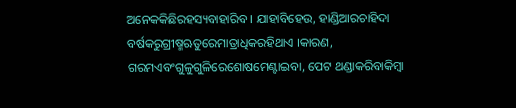ଅନେକକିଛିରହସ୍ୟବାହାରିବ । ଯାହାବିହେଉ, ହାଣ୍ଡିଆରଚାହିଦା ବର୍ଷକରୁଗ୍ରୀଷ୍ମଋତୁରେମାତ୍ରାଧିକରହିଥାଏ ।କାରଣ, ଗରମଏବଂଗୁଳୁଗୁଳିରେଶୋଷମେଣ୍ଟାଇବା, ପେଟ ଥଣ୍ଡାକରିବାକିମ୍ବା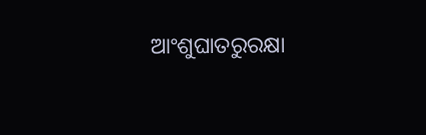ଆଂଶୁଘାତରୁରକ୍ଷା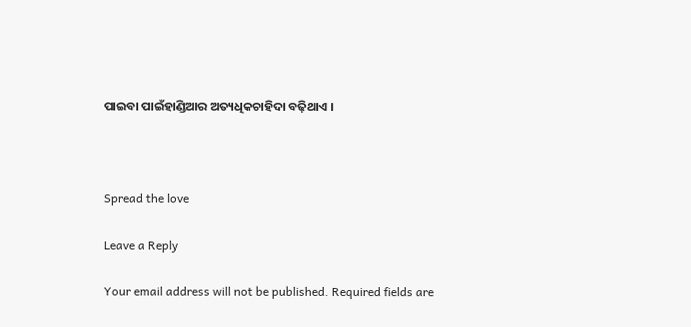ପାଇବା ପାଇଁହାଣ୍ଡିଆର ଅତ୍ୟଧିକଚାହିଦା ବଢ଼ିଥାଏ ।



Spread the love

Leave a Reply

Your email address will not be published. Required fields are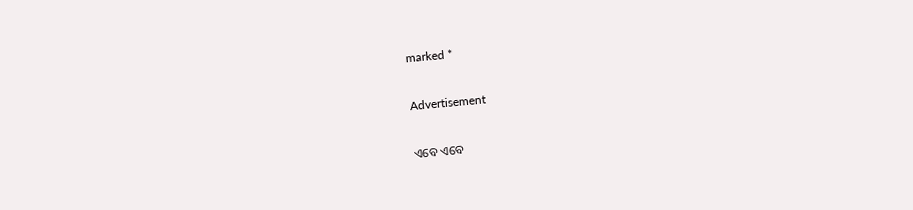marked *

Advertisement

ଏବେ ଏବେ